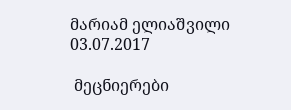მარიამ ელიაშვილი
03.07.2017

 მეცნიერები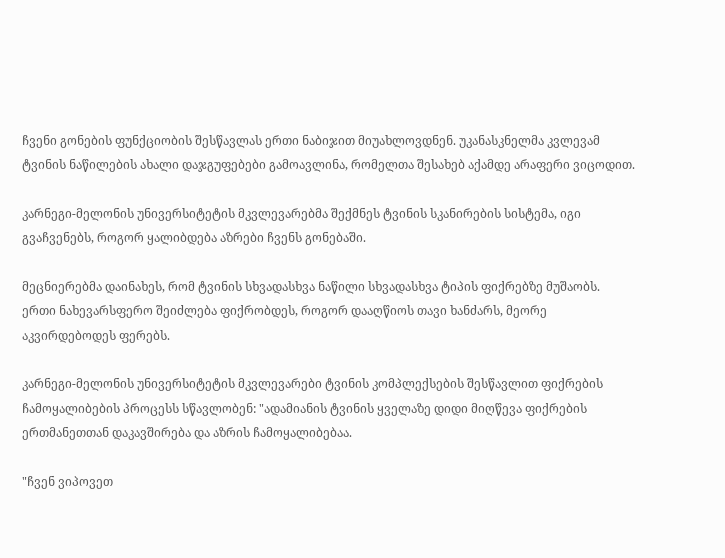ჩვენი გონების ფუნქციობის შესწავლას ერთი ნაბიჯით მიუახლოვდნენ. უკანასკნელმა კვლევამ ტვინის ნაწილების ახალი დაჯგუფებები გამოავლინა, რომელთა შესახებ აქამდე არაფერი ვიცოდით.

კარნეგი-მელონის უნივერსიტეტის მკვლევარებმა შექმნეს ტვინის სკანირების სისტემა, იგი გვაჩვენებს, როგორ ყალიბდება აზრები ჩვენს გონებაში.

მეცნიერებმა დაინახეს, რომ ტვინის სხვადასხვა ნაწილი სხვადასხვა ტიპის ფიქრებზე მუშაობს. ერთი ნახევარსფერო შეიძლება ფიქრობდეს, როგორ დააღწიოს თავი ხანძარს, მეორე აკვირდებოდეს ფერებს.

კარნეგი-მელონის უნივერსიტეტის მკვლევარები ტვინის კომპლექსების შესწავლით ფიქრების ჩამოყალიბების პროცესს სწავლობენ: "ადამიანის ტვინის ყველაზე დიდი მიღწევა ფიქრების ერთმანეთთან დაკავშირება და აზრის ჩამოყალიბებაა.

"ჩვენ ვიპოვეთ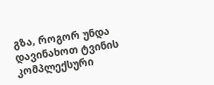გზა, როგორ უნდა დავინახოთ ტვინის კომპლექსური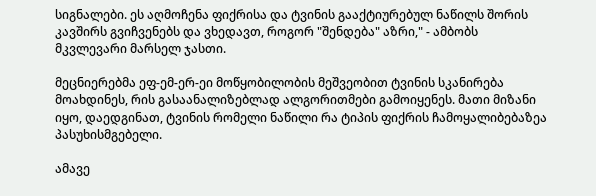სიგნალები. ეს აღმოჩენა ფიქრისა და ტვინის გააქტიურებულ ნაწილს შორის კავშირს გვიჩვენებს და ვხედავთ, როგორ "შენდება" აზრი," - ამბობს მკვლევარი მარსელ ჯასთი.

მეცნიერებმა ეფ-ემ-ერ-ეი მოწყობილობის მეშვეობით ტვინის სკანირება მოახდინეს, რის გასაანალიზებლად ალგორითმები გამოიყენეს. მათი მიზანი იყო, დაედგინათ, ტვინის რომელი ნაწილი რა ტიპის ფიქრის ჩამოყალიბებაზეა პასუხისმგებელი.

ამავე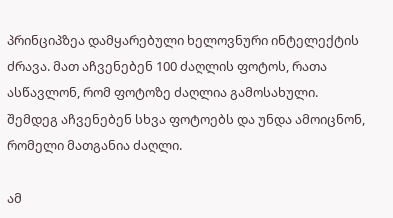პრინციპზეა დამყარებული ხელოვნური ინტელექტის ძრავა. მათ აჩვენებენ 100 ძაღლის ფოტოს, რათა ასწავლონ, რომ ფოტოზე ძაღლია გამოსახული. შემდეგ აჩვენებენ სხვა ფოტოებს და უნდა ამოიცნონ, რომელი მათგანია ძაღლი.

ამ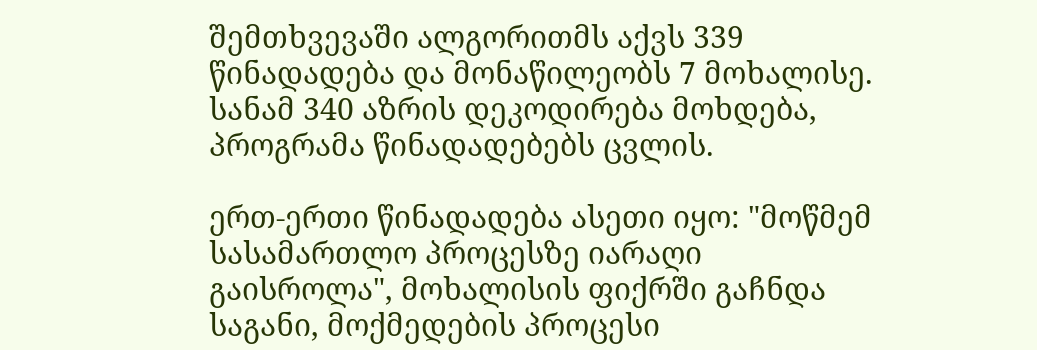შემთხვევაში ალგორითმს აქვს 339 წინადადება და მონაწილეობს 7 მოხალისე. სანამ 340 აზრის დეკოდირება მოხდება, პროგრამა წინადადებებს ცვლის.

ერთ-ერთი წინადადება ასეთი იყო: "მოწმემ სასამართლო პროცესზე იარაღი გაისროლა", მოხალისის ფიქრში გაჩნდა საგანი, მოქმედების პროცესი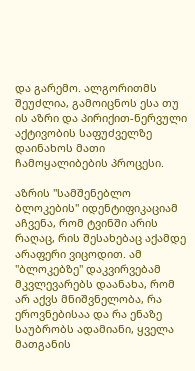და გარემო. ალგორითმს შეუძლია, გამოიცნოს ესა თუ ის აზრი და პირიქით-ნერვული აქტივობის საფუძველზე დაინახოს მათი ჩამოყალიბების პროცესი.

აზრის "სამშენებლო ბლოკების" იდენტიფიკაციამ აჩვენა, რომ ტვინში არის რაღაც, რის შესახებაც აქამდე არაფერი ვიცოდით. ამ "ბლოკებზე" დაკვირვებამ მკვლევარებს დაანახა, რომ არ აქვს მნიშვნელობა, რა ეროვნებისაა და რა ენაზე საუბრობს ადამიანი, ყველა მათგანის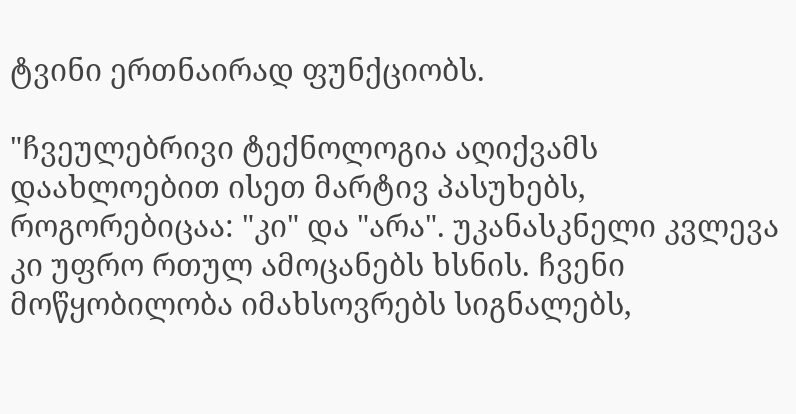ტვინი ერთნაირად ფუნქციობს.

"ჩვეულებრივი ტექნოლოგია აღიქვამს დაახლოებით ისეთ მარტივ პასუხებს, როგორებიცაა: "კი" და "არა". უკანასკნელი კვლევა კი უფრო რთულ ამოცანებს ხსნის. ჩვენი მოწყობილობა იმახსოვრებს სიგნალებს,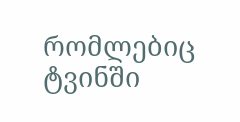რომლებიც ტვინში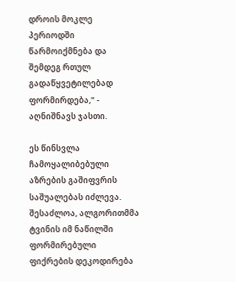დროის მოკლე პერიოდში წარმოიქმნება და შემდეგ რთულ გადაწყვეტილებად ფორმირდება," - აღნიშნავს ჯასთი.

ეს წინსვლა ჩამოყალიბებული აზრების გაშიფვრის საშუალებას იძლევა. შესაძლოა, ალგორითმმა ტვინის იმ ნაწილში ფორმირებული ფიქრების დეკოდირება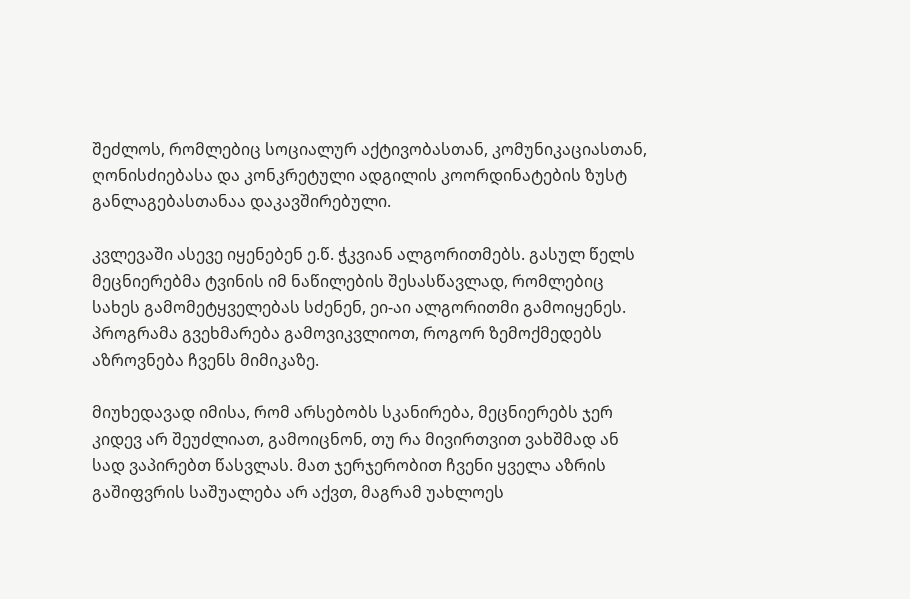შეძლოს, რომლებიც სოციალურ აქტივობასთან, კომუნიკაციასთან, ღონისძიებასა და კონკრეტული ადგილის კოორდინატების ზუსტ განლაგებასთანაა დაკავშირებული.

კვლევაში ასევე იყენებენ ე.წ. ჭკვიან ალგორითმებს. გასულ წელს მეცნიერებმა ტვინის იმ ნაწილების შესასწავლად, რომლებიც სახეს გამომეტყველებას სძენენ, ეი-აი ალგორითმი გამოიყენეს. პროგრამა გვეხმარება გამოვიკვლიოთ, როგორ ზემოქმედებს აზროვნება ჩვენს მიმიკაზე.

მიუხედავად იმისა, რომ არსებობს სკანირება, მეცნიერებს ჯერ კიდევ არ შეუძლიათ, გამოიცნონ, თუ რა მივირთვით ვახშმად ან სად ვაპირებთ წასვლას. მათ ჯერჯერობით ჩვენი ყველა აზრის გაშიფვრის საშუალება არ აქვთ, მაგრამ უახლოეს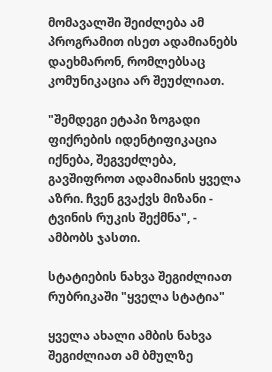მომავალში შეიძლება ამ პროგრამით ისეთ ადამიანებს დაეხმარონ, რომლებსაც კომუნიკაცია არ შეუძლიათ.

"შემდეგი ეტაპი ზოგადი ფიქრების იდენტიფიკაცია იქნება, შეგვეძლება, გავშიფროთ ადამიანის ყველა აზრი. ჩვენ გვაქვს მიზანი - ტვინის რუკის შექმნა", - ამბობს ჯასთი.

სტატიების ნახვა შეგიძლიათ რუბრიკაში "ყველა სტატია"

ყველა ახალი ამბის ნახვა შეგიძლიათ ამ ბმულზე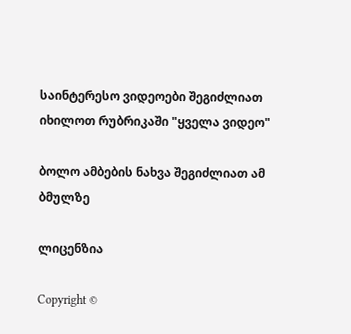საინტერესო ვიდეოები შეგიძლიათ იხილოთ რუბრიკაში "ყველა ვიდეო"

ბოლო ამბების ნახვა შეგიძლიათ ამ ბმულზე

ლიცენზია

Copyright ©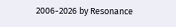2006-2026 by Resonance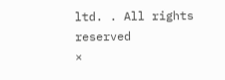ltd. . All rights reserved
×